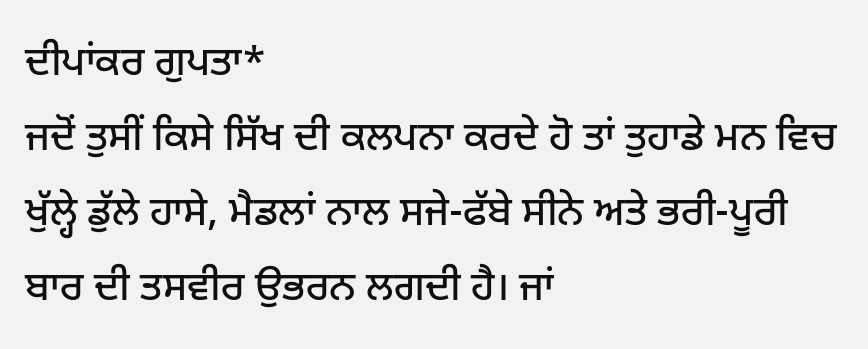ਦੀਪਾਂਕਰ ਗੁਪਤਾ*
ਜਦੋਂ ਤੁਸੀਂ ਕਿਸੇ ਸਿੱਖ ਦੀ ਕਲਪਨਾ ਕਰਦੇ ਹੋ ਤਾਂ ਤੁਹਾਡੇ ਮਨ ਵਿਚ ਖੁੱਲ੍ਹੇ ਡੁੱਲੇ ਹਾਸੇ, ਮੈਡਲਾਂ ਨਾਲ ਸਜੇ-ਫੱਬੇ ਸੀਨੇ ਅਤੇ ਭਰੀ-ਪੂਰੀ ਬਾਰ ਦੀ ਤਸਵੀਰ ਉਭਰਨ ਲਗਦੀ ਹੈ। ਜਾਂ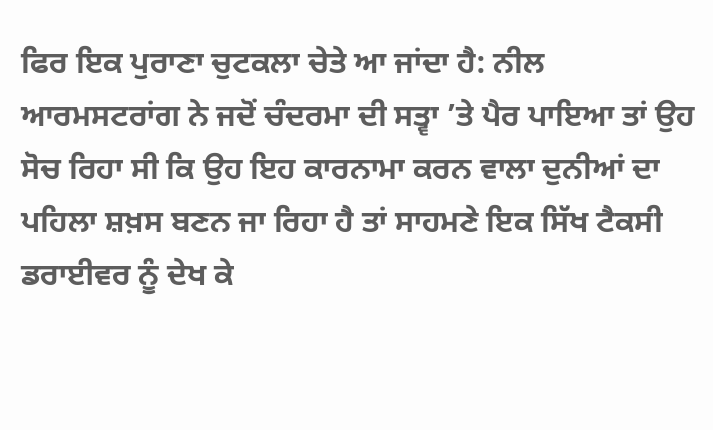ਫਿਰ ਇਕ ਪੁਰਾਣਾ ਚੁਟਕਲਾ ਚੇਤੇ ਆ ਜਾਂਦਾ ਹੈ: ਨੀਲ ਆਰਮਸਟਰਾਂਗ ਨੇ ਜਦੋਂ ਚੰਦਰਮਾ ਦੀ ਸਤ੍ਵਾ ’ਤੇ ਪੈਰ ਪਾਇਆ ਤਾਂ ਉਹ ਸੋਚ ਰਿਹਾ ਸੀ ਕਿ ਉਹ ਇਹ ਕਾਰਨਾਮਾ ਕਰਨ ਵਾਲਾ ਦੁਨੀਆਂ ਦਾ ਪਹਿਲਾ ਸ਼ਖ਼ਸ ਬਣਨ ਜਾ ਰਿਹਾ ਹੈ ਤਾਂ ਸਾਹਮਣੇ ਇਕ ਸਿੱਖ ਟੈਕਸੀ ਡਰਾਈਵਰ ਨੂੰ ਦੇਖ ਕੇ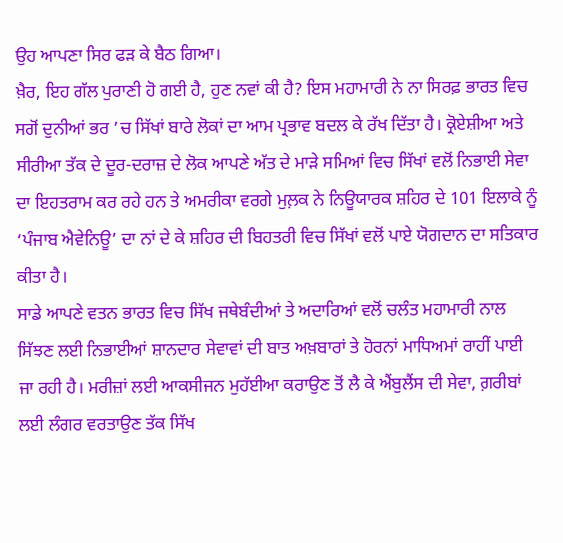ਉਹ ਆਪਣਾ ਸਿਰ ਫੜ ਕੇ ਬੈਠ ਗਿਆ।
ਖ਼ੈਰ, ਇਹ ਗੱਲ ਪੁਰਾਣੀ ਹੋ ਗਈ ਹੈ, ਹੁਣ ਨਵਾਂ ਕੀ ਹੈ? ਇਸ ਮਹਾਮਾਰੀ ਨੇ ਨਾ ਸਿਰਫ਼ ਭਾਰਤ ਵਿਚ ਸਗੋਂ ਦੁਨੀਆਂ ਭਰ ’ਚ ਸਿੱਖਾਂ ਬਾਰੇ ਲੋਕਾਂ ਦਾ ਆਮ ਪ੍ਰਭਾਵ ਬਦਲ ਕੇ ਰੱਖ ਦਿੱਤਾ ਹੈ। ਕ੍ਰੋਏਸ਼ੀਆ ਅਤੇ ਸੀਰੀਆ ਤੱਕ ਦੇ ਦੂਰ-ਦਰਾਜ਼ ਦੇ ਲੋਕ ਆਪਣੇ ਅੱਤ ਦੇ ਮਾੜੇ ਸਮਿਆਂ ਵਿਚ ਸਿੱਖਾਂ ਵਲੋਂ ਨਿਭਾਈ ਸੇਵਾ ਦਾ ਇਹਤਰਾਮ ਕਰ ਰਹੇ ਹਨ ਤੇ ਅਮਰੀਕਾ ਵਰਗੇ ਮੁਲ਼ਕ ਨੇ ਨਿਊਯਾਰਕ ਸ਼ਹਿਰ ਦੇ 101 ਇਲਾਕੇ ਨੂੰ ‘ਪੰਜਾਬ ਐਵੇਨਿਊ’ ਦਾ ਨਾਂ ਦੇ ਕੇ ਸ਼ਹਿਰ ਦੀ ਬਿਹਤਰੀ ਵਿਚ ਸਿੱਖਾਂ ਵਲੋਂ ਪਾਏ ਯੋਗਦਾਨ ਦਾ ਸਤਿਕਾਰ ਕੀਤਾ ਹੈ।
ਸਾਡੇ ਆਪਣੇ ਵਤਨ ਭਾਰਤ ਵਿਚ ਸਿੱਖ ਜਥੇਬੰਦੀਆਂ ਤੇ ਅਦਾਰਿਆਂ ਵਲੋਂ ਚਲੰਤ ਮਹਾਮਾਰੀ ਨਾਲ ਸਿੱਝਣ ਲਈ ਨਿਭਾਈਆਂ ਸ਼ਾਨਦਾਰ ਸੇਵਾਵਾਂ ਦੀ ਬਾਤ ਅਖ਼ਬਾਰਾਂ ਤੇ ਹੋਰਨਾਂ ਮਾਧਿਅਮਾਂ ਰਾਹੀਂ ਪਾਈ ਜਾ ਰਹੀ ਹੈ। ਮਰੀਜ਼ਾਂ ਲਈ ਆਕਸੀਜਨ ਮੁਹੱਈਆ ਕਰਾਉਣ ਤੋਂ ਲੈ ਕੇ ਐਂਬੁਲੈਂਸ ਦੀ ਸੇਵਾ, ਗ਼ਰੀਬਾਂ ਲਈ ਲੰਗਰ ਵਰਤਾਉਣ ਤੱਕ ਸਿੱਖ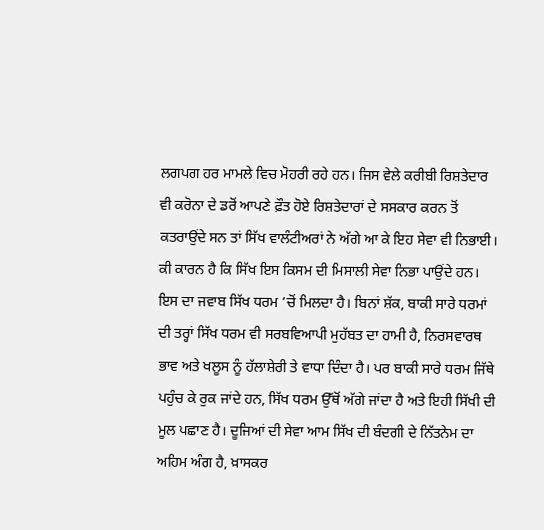ਲਗਪਗ ਹਰ ਮਾਮਲੇ ਵਿਚ ਮੋਹਰੀ ਰਹੇ ਹਨ। ਜਿਸ ਵੇਲੇ ਕਰੀਬੀ ਰਿਸ਼ਤੇਦਾਰ ਵੀ ਕਰੋਨਾ ਦੇ ਡਰੋਂ ਆਪਣੇ ਫ਼ੌਤ ਹੋਏ ਰਿਸ਼ਤੇਦਾਰਾਂ ਦੇ ਸਸਕਾਰ ਕਰਨ ਤੋਂ ਕਤਰਾਉਂਦੇ ਸਨ ਤਾਂ ਸਿੱਖ ਵਾਲੰਟੀਅਰਾਂ ਨੇ ਅੱਗੇ ਆ ਕੇ ਇਹ ਸੇਵਾ ਵੀ ਨਿਭਾਈ।
ਕੀ ਕਾਰਨ ਹੈ ਕਿ ਸਿੱਖ ਇਸ ਕਿਸਮ ਦੀ ਮਿਸਾਲੀ ਸੇਵਾ ਨਿਭਾ ਪਾਉਂਦੇ ਹਨ। ਇਸ ਦਾ ਜਵਾਬ ਸਿੱਖ ਧਰਮ ’ਚੋਂ ਮਿਲਦਾ ਹੈ। ਬਿਨਾਂ ਸ਼ੱਕ, ਬਾਕੀ ਸਾਰੇ ਧਰਮਾਂ ਦੀ ਤਰ੍ਹਾਂ ਸਿੱਖ ਧਰਮ ਵੀ ਸਰਬਵਿਆਪੀ ਮੁਹੱਬਤ ਦਾ ਹਾਮੀ ਹੈ, ਨਿਰਸਵਾਰਥ ਭਾਵ ਅਤੇ ਖਲੂਸ ਨੂੰ ਹੱਲਾਸ਼ੇਰੀ ਤੇ ਵਾਧਾ ਦਿੰਦਾ ਹੈ। ਪਰ ਬਾਕੀ ਸਾਰੇ ਧਰਮ ਜਿੱਥੇ ਪਹੁੰਚ ਕੇ ਰੁਕ ਜਾਂਦੇ ਹਨ, ਸਿੱਖ ਧਰਮ ਉੱਥੋਂ ਅੱਗੇ ਜਾਂਦਾ ਹੈ ਅਤੇ ਇਹੀ ਸਿੱਖੀ ਦੀ ਮੂਲ ਪਛਾਣ ਹੈ। ਦੂਜਿਆਂ ਦੀ ਸੇਵਾ ਆਮ ਸਿੱਖ ਦੀ ਬੰਦਗੀ ਦੇ ਨਿੱਤਨੇਮ ਦਾ ਅਹਿਮ ਅੰਗ ਹੈ, ਖ਼ਾਸਕਰ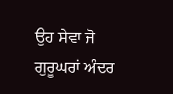ਉਹ ਸੇਵਾ ਜੋ ਗੁਰੂਘਰਾਂ ਅੰਦਰ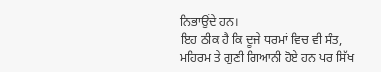ਨਿਭਾਉਂਦੇ ਹਨ।
ਇਹ ਠੀਕ ਹੈ ਕਿ ਦੂਜੇ ਧਰਮਾਂ ਵਿਚ ਵੀ ਸੰਤ, ਮਹਿਰਮ ਤੇ ਗੁਣੀ ਗਿਆਨੀ ਹੋਏ ਹਨ ਪਰ ਸਿੱਖ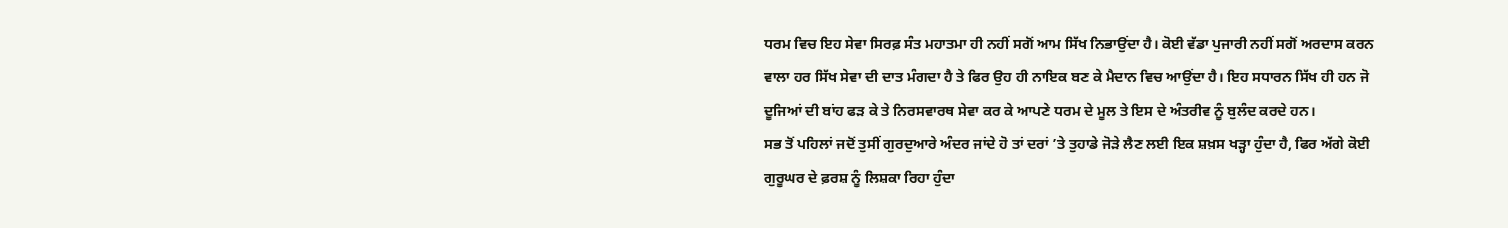ਧਰਮ ਵਿਚ ਇਹ ਸੇਵਾ ਸਿਰਫ਼ ਸੰਤ ਮਹਾਤਮਾ ਹੀ ਨਹੀਂ ਸਗੋਂ ਆਮ ਸਿੱਖ ਨਿਭਾਉਂਦਾ ਹੈ। ਕੋਈ ਵੱਡਾ ਪੁਜਾਰੀ ਨਹੀਂ ਸਗੋਂ ਅਰਦਾਸ ਕਰਨ ਵਾਲਾ ਹਰ ਸਿੱਖ ਸੇਵਾ ਦੀ ਦਾਤ ਮੰਗਦਾ ਹੈ ਤੇ ਫਿਰ ਉਹ ਹੀ ਨਾਇਕ ਬਣ ਕੇ ਮੈਦਾਨ ਵਿਚ ਆਉਂਦਾ ਹੈ। ਇਹ ਸਧਾਰਨ ਸਿੱਖ ਹੀ ਹਨ ਜੋ ਦੂਜਿਆਂ ਦੀ ਬਾਂਹ ਫੜ ਕੇ ਤੇ ਨਿਰਸਵਾਰਥ ਸੇਵਾ ਕਰ ਕੇ ਆਪਣੇ ਧਰਮ ਦੇ ਮੂਲ ਤੇ ਇਸ ਦੇ ਅੰਤਰੀਵ ਨੂੰ ਬੁਲੰਦ ਕਰਦੇ ਹਨ।
ਸਭ ਤੋਂ ਪਹਿਲਾਂ ਜਦੋਂ ਤੁਸੀਂ ਗੁਰਦੁਆਰੇ ਅੰਦਰ ਜਾਂਦੇ ਹੋ ਤਾਂ ਦਰਾਂ ’ਤੇ ਤੁਹਾਡੇ ਜੋੜੇ ਲੈਣ ਲਈ ਇਕ ਸ਼ਖ਼ਸ ਖੜ੍ਹਾ ਹੁੰਦਾ ਹੈ, ਫਿਰ ਅੱਗੇ ਕੋਈ ਗੁਰੂਘਰ ਦੇ ਫ਼ਰਸ਼ ਨੂੰ ਲਿਸ਼ਕਾ ਰਿਹਾ ਹੁੰਦਾ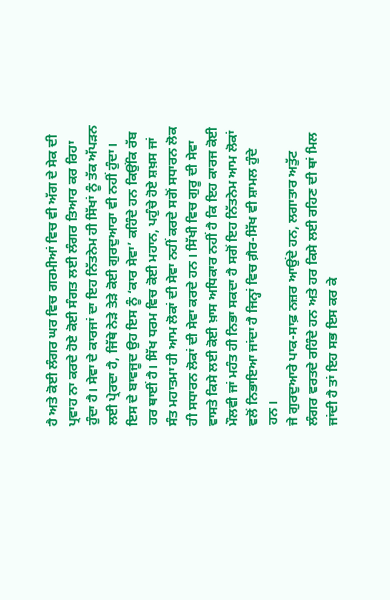ਹੈ ਅਤੇ ਕੋਈ ਲੰਗਰ ਘਰ ਵਿਚ ਗਰਮੀਆਂ ਵਿਚ ਵੀ ਅੱਗ ਦੇ ਸੇਕ ਦੀ ਪ੍ਰਵਾਹ ਨਾ ਕਰਦੇ ਹੋਏ ਕੋਈ ਸੰਗਤ ਲਈ ਲੰਗਰ ਤਿਆਰ ਕਰ ਰਿਹਾ ਹੁੰਦਾ ਹੈ। ਸੇਵਾ ਦੇ ਕਾਰਜਾਂ ਦਾ ਇਹ ਨਿੱਤਨੇਮ ਹੀ ਸਿੱਖਾਂ ਨੂੰ ਤੱਕ ਅੱਪੜਨ ਲਈ ਪ੍ਰੇਰਦਾ ਹੈ, ਜਿੱਥੇ ਨੇੜੇ ਤੇੜੇ ਕੋਈ ਗੁਰਦੁਆਰਾ ਵੀ ਨਹੀਂ ਹੁੰਦਾ। ਇਸ ਦੇ ਬਾਵਜੂਦ ਉਹ ਇਸ ਨੂੰ ‘ਕਾਰ ਸੇਵਾ’ ਕਹਿੰਦੇ ਹਨ ਕਿਉਂਕਿ ਰੱਬ ਹਰ ਥਾਈਂ ਹੈ। ਸਿੱਖ ਧਰਮ ਵਿਚ ਕੋਈ ਮਹਾਨ, ਪਹੁੰਚੇ ਹੋਏ ਸ਼ਖ਼ਸ ਜਾਂ ਸੰਤ ਮਹਾਤਮਾ ਹੀ ਆਮ ਲੋਕਾਂ ਦੀ ਸੇਵਾ ਨਹੀਂ ਕਰਦੇ ਸਗੋਂ ਸਧਾਰਨ ਲੋਕ ਹੀ ਸਧਾਰਨ ਲੋਕਾਂ ਦੀ ਸੇਵਾ ਕਰਦੇ ਹਨ। ਸਿੱਖੀ ਵਿਚ ਗੁਰੂ ਦੀ ਸੇਵਾ ਵਾਸਤੇ ਕਿਸੇ ਲਈ ਕੋਈ ਖ਼ਾਸ ਅਧਿਕਾਰ ਨਹੀਂ ਹੈ ਕਿ ਇਹ ਕਾਰਜ ਕੋਈ ਮੌਲਵੀ ਜਾਂ ਮਹੰਤ ਹੀ ਨਿਭਾ ਸਕਦਾ ਹੈ ਸਗੋਂ ਇਹ ਨਿੱਤਨੇਮ ਆਮ ਲੋਕਾਂ ਵਲੋਂ ਨਿਭਾਇਆ ਜਾਂਦਾ ਹੈ ਜਿਨ੍ਹਾਂ ਵਿਚ ਗ਼ੈਰ-ਸਿੱਖ ਵੀ ਸ਼ਾਮਲ ਹੁੰਦੇ ਹਨ।
ਜੇ ਗੁਰਦੁਆਰੇ ਪਾਕ-ਸਾਫ਼ ਨਜ਼ਰ ਆਉਂਦੇ ਹਨ, ਲਗਾਤਾਰ ਅਤੁੱਟ ਲੰਗਰ ਵਰਤਦੇ ਰਹਿੰਦੇ ਹਨ ਅਤੇ ਹਰ ਕਿਸੇ ਲਈ ਰਹਿਣ ਦੀ ਥਾਂ ਮਿਲ ਜਾਂਦੀ ਹੈ ਤਾਂ ਇਹ ਸਭ ਇਸ ਕਰ ਕੇ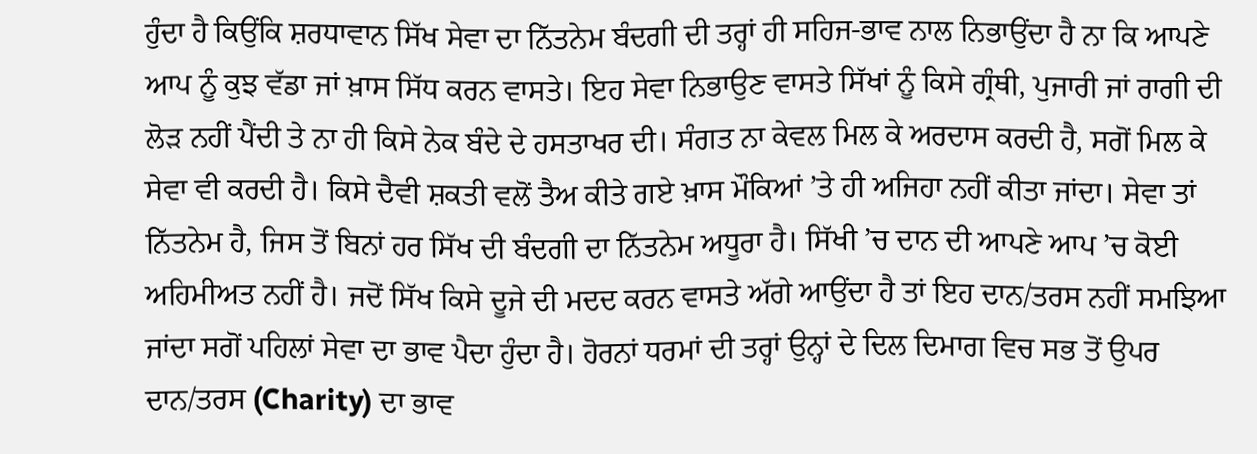ਹੁੰਦਾ ਹੈ ਕਿਉਂਕਿ ਸ਼ਰਧਾਵਾਨ ਸਿੱਖ ਸੇਵਾ ਦਾ ਨਿੱਤਨੇਮ ਬੰਦਗੀ ਦੀ ਤਰ੍ਹਾਂ ਹੀ ਸਹਿਜ-ਭਾਵ ਨਾਲ ਨਿਭਾਉਂਦਾ ਹੈ ਨਾ ਕਿ ਆਪਣੇ ਆਪ ਨੂੰ ਕੁਝ ਵੱਡਾ ਜਾਂ ਖ਼ਾਸ ਸਿੱਧ ਕਰਨ ਵਾਸਤੇ। ਇਹ ਸੇਵਾ ਨਿਭਾਉਣ ਵਾਸਤੇ ਸਿੱਖਾਂ ਨੂੰ ਕਿਸੇ ਗ੍ਰੰਥੀ, ਪੁਜਾਰੀ ਜਾਂ ਰਾਗੀ ਦੀ ਲੋੜ ਨਹੀਂ ਪੈਂਦੀ ਤੇ ਨਾ ਹੀ ਕਿਸੇ ਨੇਕ ਬੰਦੇ ਦੇ ਹਸਤਾਖਰ ਦੀ। ਸੰਗਤ ਨਾ ਕੇਵਲ ਮਿਲ ਕੇ ਅਰਦਾਸ ਕਰਦੀ ਹੈ, ਸਗੋਂ ਮਿਲ ਕੇ ਸੇਵਾ ਵੀ ਕਰਦੀ ਹੈ। ਕਿਸੇ ਦੈਵੀ ਸ਼ਕਤੀ ਵਲੋਂ ਤੈਅ ਕੀਤੇ ਗਏ ਖ਼ਾਸ ਮੌਕਿਆਂ ’ਤੇ ਹੀ ਅਜਿਹਾ ਨਹੀਂ ਕੀਤਾ ਜਾਂਦਾ। ਸੇਵਾ ਤਾਂ ਨਿੱਤਨੇਮ ਹੈ, ਜਿਸ ਤੋਂ ਬਿਨਾਂ ਹਰ ਸਿੱਖ ਦੀ ਬੰਦਗੀ ਦਾ ਨਿੱਤਨੇਮ ਅਧੂਰਾ ਹੈ। ਸਿੱਖੀ ’ਚ ਦਾਨ ਦੀ ਆਪਣੇ ਆਪ ’ਚ ਕੋਈ ਅਹਿਮੀਅਤ ਨਹੀਂ ਹੈ। ਜਦੋਂ ਸਿੱਖ ਕਿਸੇ ਦੂਜੇ ਦੀ ਮਦਦ ਕਰਨ ਵਾਸਤੇ ਅੱਗੇ ਆਉਂਦਾ ਹੈ ਤਾਂ ਇਹ ਦਾਨ/ਤਰਸ ਨਹੀਂ ਸਮਝਿਆ ਜਾਂਦਾ ਸਗੋਂ ਪਹਿਲਾਂ ਸੇਵਾ ਦਾ ਭਾਵ ਪੈਦਾ ਹੁੰਦਾ ਹੈ। ਹੋਰਨਾਂ ਧਰਮਾਂ ਦੀ ਤਰ੍ਹਾਂ ਉਨ੍ਹਾਂ ਦੇ ਦਿਲ ਦਿਮਾਗ ਵਿਚ ਸਭ ਤੋਂ ਉਪਰ ਦਾਨ/ਤਰਸ (Charity) ਦਾ ਭਾਵ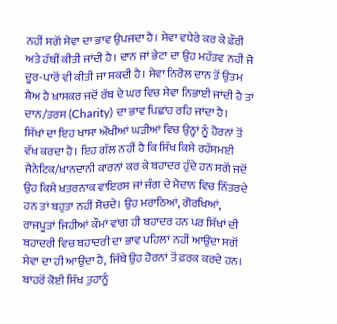ਨਹੀਂ ਸਗੋਂ ਸੇਵਾ ਦਾ ਭਾਵ ਉਪਜਦਾ ਹੈ। ਸੇਵਾ ਵਧੇਰੇ ਕਰ ਕੇ ਫ਼ੌਰੀ ਅਤੇ ਹੱਥੀਂ ਕੀਤੀ ਜਾਂਦੀ ਹੈ। ਦਾਨ ਜਾਂ ਭੇਟਾ ਦਾ ਉਹ ਮਹੱਤਵ ਨਹੀਂ ਜੋ ਦੂਰ-ਪਾਰੋਂ ਵੀ ਕੀਤੀ ਜਾ ਸਕਦੀ ਹੈ। ਸੇਵਾ ਨਿਰੋਲ ਦਾਨ ਤੋਂ ਉਤਮ ਸ਼ੈਅ ਹੈ ਖ਼ਾਸਕਰ ਜਦੋਂ ਰੱਬ ਦੇ ਘਰ ਵਿਚ ਸੇਵਾ ਨਿਭਾਈ ਜਾਂਦੀ ਹੈ ਤਾਂ ਦਾਨ/ਤਰਸ (Charity) ਦਾ ਭਾਵ ਪਿਛਾਂਹ ਰਹਿ ਜਾਂਦਾ ਹੈ।
ਸਿੱਖਾਂ ਦਾ ਇਹ ਖਾਸਾ ਔਖੀਆਂ ਘੜੀਆਂ ਵਿਚ ਉਨ੍ਹਾਂ ਨੂੰ ਹੋਰਨਾਂ ਤੋਂ ਵੱਖ ਕਰਦਾ ਹੈ। ਇਹ ਗੱਲ ਨਹੀਂ ਹੈ ਕਿ ਸਿੱਖ ਕਿਸੇ ਰਹੱਸਮਈ ਜੈਨੇਟਿਕ/ਖ਼ਾਨਦਾਨੀ ਕਾਰਨਾਂ ਕਰ ਕੇ ਬਹਾਦਰ ਹੁੰਦੇ ਹਨ ਸਗੋਂ ਜਦੋਂ ਉਹ ਕਿਸੇ ਖ਼ਤਰਨਾਕ ਵਾਇਰਸ ਜਾਂ ਜੰਗ ਦੇ ਮੈਦਾਨ ਵਿਚ ਨਿੱਤਰਦੇ ਹਨ ਤਾਂ ਬਹੁਤਾ ਨਹੀਂ ਸੋਚਦੇ। ਉਹ ਮਰਾਠਿਆਂ, ਗੋਰਖਿਆਂ, ਰਾਜਪੂਤਾਂ ਜਿਹੀਆਂ ਕੌਮਾਂ ਵਾਂਗ ਹੀ ਬਹਾਦਰ ਹਨ ਪਰ ਸਿੱਖਾਂ ਦੀ ਬਹਾਦਰੀ ਵਿਚ ਬਹਾਦਰੀ ਦਾ ਭਾਵ ਪਹਿਲਾਂ ਨਹੀਂ ਆਉਂਦਾ ਸਗੋਂ ਸੇਵਾ ਦਾ ਹੀ ਆਉਂਦਾ ਹੈ, ਜਿੱਥੇ ਉਹ ਹੋਰਨਾਂ ਤੋਂ ਫ਼ਰਕ ਕਰਦੇ ਹਨ। ਬਾਹਰੋਂ ਕੋਈ ਸਿੱਖ ਤੁਹਾਨੂੰ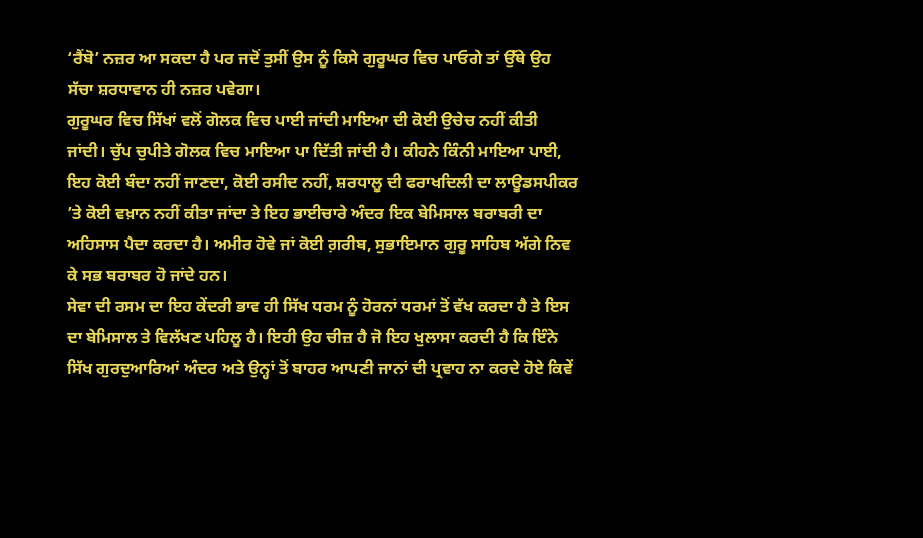‘ਰੈਂਬੋ’ ਨਜ਼ਰ ਆ ਸਕਦਾ ਹੈ ਪਰ ਜਦੋਂ ਤੁਸੀਂ ਉਸ ਨੂੰ ਕਿਸੇ ਗੁਰੂਘਰ ਵਿਚ ਪਾਓਗੇ ਤਾਂ ਉੱਥੇ ਉਹ ਸੱਚਾ ਸ਼ਰਧਾਵਾਨ ਹੀ ਨਜ਼ਰ ਪਵੇਗਾ।
ਗੁਰੂਘਰ ਵਿਚ ਸਿੱਖਾਂ ਵਲੋਂ ਗੋਲਕ ਵਿਚ ਪਾਈ ਜਾਂਦੀ ਮਾਇਆ ਦੀ ਕੋਈ ਉਚੇਚ ਨਹੀਂ ਕੀਤੀ ਜਾਂਦੀ। ਚੁੱਪ ਚੁਪੀਤੇ ਗੋਲਕ ਵਿਚ ਮਾਇਆ ਪਾ ਦਿੱਤੀ ਜਾਂਦੀ ਹੈ। ਕੀਹਨੇ ਕਿੰਨੀ ਮਾਇਆ ਪਾਈ, ਇਹ ਕੋਈ ਬੰਦਾ ਨਹੀਂ ਜਾਣਦਾ, ਕੋਈ ਰਸੀਦ ਨਹੀਂ, ਸ਼ਰਧਾਲੂ ਦੀ ਫਰਾਖਦਿਲੀ ਦਾ ਲਾਊਡਸਪੀਕਰ ’ਤੇ ਕੋਈ ਵਖ਼ਾਨ ਨਹੀਂ ਕੀਤਾ ਜਾਂਦਾ ਤੇ ਇਹ ਭਾਈਚਾਰੇ ਅੰਦਰ ਇਕ ਬੇਮਿਸਾਲ ਬਰਾਬਰੀ ਦਾ ਅਹਿਸਾਸ ਪੈਦਾ ਕਰਦਾ ਹੈ। ਅਮੀਰ ਹੋਵੇ ਜਾਂ ਕੋਈ ਗ਼ਰੀਬ, ਸੁਭਾਇਮਾਨ ਗੁਰੂ ਸਾਹਿਬ ਅੱਗੇ ਨਿਵ ਕੇ ਸਭ ਬਰਾਬਰ ਹੋ ਜਾਂਦੇ ਹਨ।
ਸੇਵਾ ਦੀ ਰਸਮ ਦਾ ਇਹ ਕੇਂਦਰੀ ਭਾਵ ਹੀ ਸਿੱਖ ਧਰਮ ਨੂੰ ਹੋਰਨਾਂ ਧਰਮਾਂ ਤੋਂ ਵੱਖ ਕਰਦਾ ਹੈ ਤੇ ਇਸ ਦਾ ਬੇਮਿਸਾਲ ਤੇ ਵਿਲੱਖਣ ਪਹਿਲੂ ਹੈ। ਇਹੀ ਉਹ ਚੀਜ਼ ਹੈ ਜੋ ਇਹ ਖੁਲਾਸਾ ਕਰਦੀ ਹੈ ਕਿ ਇੰਨੇ ਸਿੱਖ ਗੁਰਦੁਆਰਿਆਂ ਅੰਦਰ ਅਤੇ ਉਨ੍ਹਾਂ ਤੋਂ ਬਾਹਰ ਆਪਣੀ ਜਾਨਾਂ ਦੀ ਪ੍ਰਵਾਹ ਨਾ ਕਰਦੇ ਹੋਏ ਕਿਵੇਂ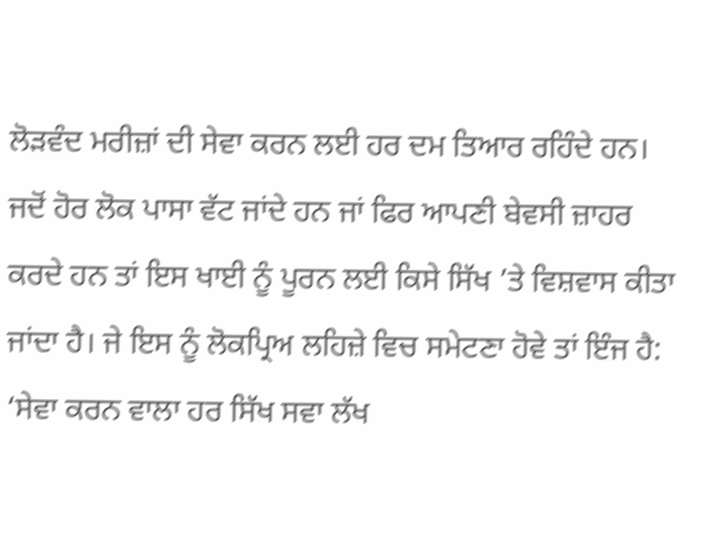ਲੋੜਵੰਦ ਮਰੀਜ਼ਾਂ ਦੀ ਸੇਵਾ ਕਰਨ ਲਈ ਹਰ ਦਮ ਤਿਆਰ ਰਹਿੰਦੇ ਹਨ। ਜਦੋਂ ਹੋਰ ਲੋਕ ਪਾਸਾ ਵੱਟ ਜਾਂਦੇ ਹਨ ਜਾਂ ਫਿਰ ਆਪਣੀ ਬੇਵਸੀ ਜ਼ਾਹਰ ਕਰਦੇ ਹਨ ਤਾਂ ਇਸ ਖਾਈ ਨੂੰ ਪੂਰਨ ਲਈ ਕਿਸੇ ਸਿੱਖ ’ਤੇ ਵਿਸ਼ਵਾਸ ਕੀਤਾ ਜਾਂਦਾ ਹੈ। ਜੇ ਇਸ ਨੂੰ ਲੋਕਪ੍ਰਿਅ ਲਹਿਜ਼ੇ ਵਿਚ ਸਮੇਟਣਾ ਹੋਵੇ ਤਾਂ ਇੰਜ ਹੈ: ‘ਸੇਵਾ ਕਰਨ ਵਾਲਾ ਹਰ ਸਿੱਖ ਸਵਾ ਲੱਖ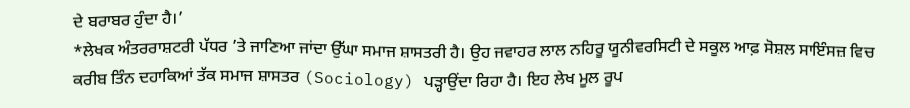ਦੇ ਬਰਾਬਰ ਹੁੰਦਾ ਹੈ।’
*ਲੇਖਕ ਅੰਤਰਰਾਸ਼ਟਰੀ ਪੱਧਰ ’ਤੇ ਜਾਣਿਆ ਜਾਂਦਾ ਉੱਘਾ ਸਮਾਜ ਸ਼ਾਸਤਰੀ ਹੈ। ਉਹ ਜਵਾਹਰ ਲਾਲ ਨਹਿਰੂ ਯੂਨੀਵਰਸਿਟੀ ਦੇ ਸਕੂਲ ਆਫ਼ ਸੋਸ਼ਲ ਸਾਇੰਸਜ਼ ਵਿਚ ਕਰੀਬ ਤਿੰਨ ਦਹਾਕਿਆਂ ਤੱਕ ਸਮਾਜ ਸ਼ਾਸਤਰ (Sociology) ਪੜ੍ਹਾਉਂਦਾ ਰਿਹਾ ਹੈ। ਇਹ ਲੇਖ ਮੂਲ ਰੂਪ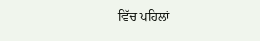ਵਿੱਚ ਪਹਿਲਾਂ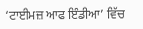‘ਟਾਈਮਜ਼ ਆਫ ਇੰਡੀਆ’ ਵਿੱਚ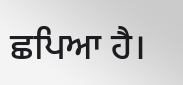ਛਪਿਆ ਹੈ।